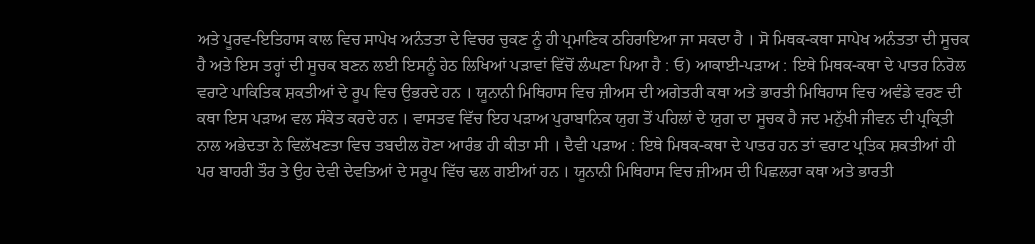ਅਤੇ ਪੂਰਵ-ਇਤਿਹਾਸ ਕਾਲ ਵਿਚ ਸਾਪੇਖ ਅਨੰਤਤਾ ਦੇ ਵਿਚਰ ਚੁਕਣ ਨੂੰ ਹੀ ਪ੍ਰਮਾਣਿਕ ਠਹਿਰਾਇਆ ਜਾ ਸਕਦਾ ਹੈ । ਸੋ ਮਿਥਕ-ਕਥਾ ਸਾਪੇਖ ਅਨੰਤਤਾ ਦੀ ਸੂਚਕ ਹੈ ਅਤੇ ਇਸ ਤਰ੍ਹਾਂ ਦੀ ਸੂਚਕ ਬਣਨ ਲਈ ਇਸਨੂੰ ਹੇਠ ਲਿਖਿਆਂ ਪੜਾਵਾਂ ਵਿੱਚੋਂ ਲੰਘਣਾ ਪਿਆ ਹੈ : ਓ) ਆਕਾਈ-ਪੜਾਅ : ਇਥੇ ਮਿਥਕ-ਕਥਾ ਦੇ ਪਾਤਰ ਨਿਰੋਲ ਵਰਾਟੇ ਪਾਕਿਤਿਕ ਸ਼ਕਤੀਆਂ ਦੇ ਰੂਪ ਵਿਚ ਉਭਰਦੇ ਹਨ । ਯੂਨਾਨੀ ਮਿਥਿਹਾਸ ਵਿਚ ਜ਼ੀਅਸ ਦੀ ਅਗੇਤਰੀ ਕਥਾ ਅਤੇ ਭਾਰਤੀ ਮਿਥਿਹਾਸ ਵਿਚ ਅਵੰਡੇ ਵਰਣ ਦੀ ਕਥਾ ਇਸ ਪੜਾਅ ਵਲ ਸੰਕੇਤ ਕਰਦੇ ਹਨ । ਵਾਸਤਵ ਵਿੱਚ ਇਹ ਪੜਾਅ ਪੁਰਾਬਾਨਿਕ ਯੁਗ ਤੋਂ ਪਹਿਲਾਂ ਦੇ ਯੁਗ ਦਾ ਸੂਚਕ ਹੈ ਜਦ ਮਨੁੱਖੀ ਜੀਵਨ ਦੀ ਪ੍ਰਕ੍ਰਿਤੀ ਨਾਲ ਅਭੇਦਤਾ ਨੇ ਵਿਲੱਖਣਤਾ ਵਿਚ ਤਬਦੀਲ ਹੋਣਾ ਆਰੰਭ ਹੀ ਕੀਤਾ ਸੀ । ਦੈਵੀ ਪੜਾਅ : ਇਥੇ ਮਿਥਕ-ਕਥਾ ਦੇ ਪਾਤਰ ਹਨ ਤਾਂ ਵਰਾਟ ਪ੍ਰਤਿਕ ਸ਼ਕਤੀਆਂ ਹੀ ਪਰ ਬਾਹਰੀ ਤੌਰ ਤੇ ਉਹ ਦੇਵੀ ਦੇਵਤਿਆਂ ਦੇ ਸਰੂਪ ਵਿੱਚ ਢਲ ਗਈਆਂ ਹਨ । ਯੂਨਾਨੀ ਮਿਥਿਹਾਸ ਵਿਚ ਜ਼ੀਅਸ ਦੀ ਪਿਛਲਰਾ ਕਥਾ ਅਤੇ ਭਾਰਤੀ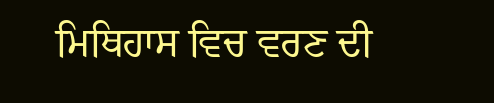ਮਿਥਿਹਾਸ ਵਿਚ ਵਰਣ ਦੀ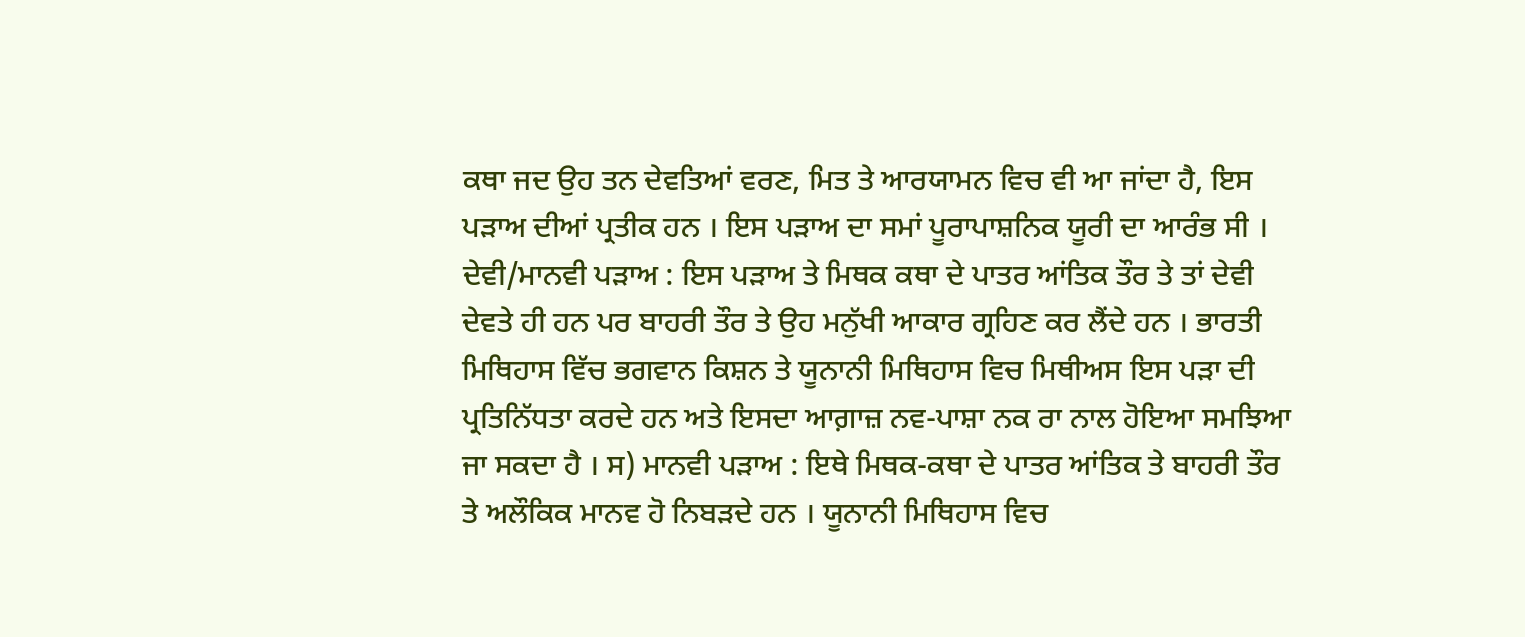ਕਥਾ ਜਦ ਉਹ ਤਨ ਦੇਵਤਿਆਂ ਵਰਣ, ਮਿਤ ਤੇ ਆਰਯਾਮਨ ਵਿਚ ਵੀ ਆ ਜਾਂਦਾ ਹੈ, ਇਸ ਪੜਾਅ ਦੀਆਂ ਪ੍ਰਤੀਕ ਹਨ । ਇਸ ਪੜਾਅ ਦਾ ਸਮਾਂ ਪੂਰਾਪਾਸ਼ਨਿਕ ਯੂਰੀ ਦਾ ਆਰੰਭ ਸੀ । ਦੇਵੀ/ਮਾਨਵੀ ਪੜਾਅ : ਇਸ ਪੜਾਅ ਤੇ ਮਿਥਕ ਕਥਾ ਦੇ ਪਾਤਰ ਆਂਤਿਕ ਤੌਰ ਤੇ ਤਾਂ ਦੇਵੀ ਦੇਵਤੇ ਹੀ ਹਨ ਪਰ ਬਾਹਰੀ ਤੌਰ ਤੇ ਉਹ ਮਨੁੱਖੀ ਆਕਾਰ ਗ੍ਰਹਿਣ ਕਰ ਲੈਂਦੇ ਹਨ । ਭਾਰਤੀ ਮਿਥਿਹਾਸ ਵਿੱਚ ਭਗਵਾਨ ਕਿਸ਼ਨ ਤੇ ਯੂਨਾਨੀ ਮਿਥਿਹਾਸ ਵਿਚ ਮਿਥੀਅਸ ਇਸ ਪੜਾ ਦੀ ਪ੍ਰਤਿਨਿੱਧਤਾ ਕਰਦੇ ਹਨ ਅਤੇ ਇਸਦਾ ਆਗ਼ਾਜ਼ ਨਵ-ਪਾਸ਼ਾ ਨਕ ਰਾ ਨਾਲ ਹੋਇਆ ਸਮਝਿਆ ਜਾ ਸਕਦਾ ਹੈ । ਸ) ਮਾਨਵੀ ਪੜਾਅ : ਇਥੇ ਮਿਥਕ-ਕਥਾ ਦੇ ਪਾਤਰ ਆਂਤਿਕ ਤੇ ਬਾਹਰੀ ਤੌਰ ਤੇ ਅਲੌਕਿਕ ਮਾਨਵ ਹੋ ਨਿਬੜਦੇ ਹਨ । ਯੂਨਾਨੀ ਮਿਥਿਹਾਸ ਵਿਚ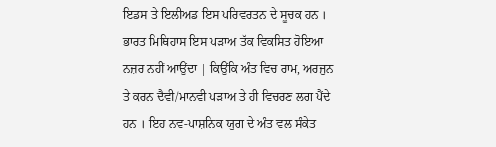ਇਡਸ ਤੇ ਇਲੀਅਡ ਇਸ ਪਰਿਵਰਤਨ ਦੇ ਸੂਚਕ ਹਨ । ਭਾਰਤ ਮਿਥਿਹਾਸ ਇਸ ਪੜਾਅ ਤੱਕ ਵਿਕਸਿਤ ਹੋਇਆ ਨਜ਼ਰ ਨਹੀਂ ਆਉਂਦਾ | ਕਿਉਂਕਿ ਅੰਤ ਵਿਚ ਰਾਮ, ਅਰਜੁਨ ਤੇ ਕਰਨ ਦੈਵੀ/ਮਾਨਵੀ ਪੜਾਅ ਤੇ ਹੀ ਵਿਚਰਣ ਲਗ ਪੈਂਦੇ ਹਨ । ਇਹ ਨਵ-ਪਾਸ਼ਨਿਕ ਯੁਗ ਦੇ ਅੰਤ ਵਲ ਸੰਕੇਤ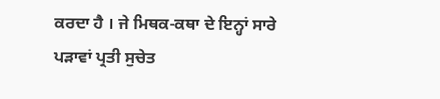ਕਰਦਾ ਹੈ । ਜੇ ਮਿਥਕ-ਕਥਾ ਦੇ ਇਨ੍ਹਾਂ ਸਾਰੇ ਪੜਾਵਾਂ ਪ੍ਰਤੀ ਸੁਚੇਤ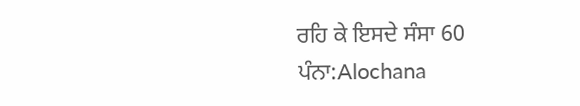ਰਹਿ ਕੇ ਇਸਦੇ ਸੰਸਾ 60
ਪੰਨਾ:Alochana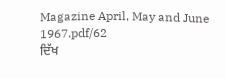Magazine April, May and June 1967.pdf/62
ਦਿੱਖ